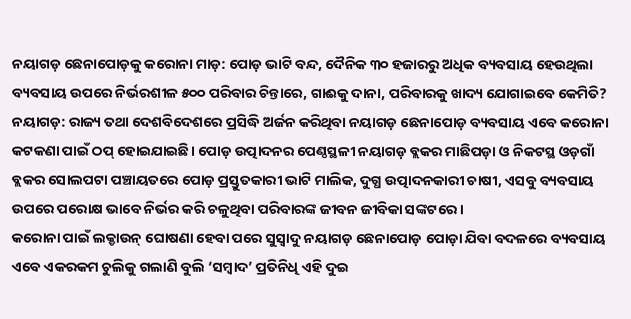ନୟାଗଡ଼ ଛେନାପୋଡ଼କୁ କରୋନା ମାଡ଼: ପୋଡ଼ ଭାଟି ବନ୍ଦ, ଦୈନିକ ୩୦ ହଜାରରୁ ଅଧିକ ବ୍ୟବସାୟ ହେଉଥିଲା
ବ୍ୟବସାୟ ଉପରେ ନିର୍ଭରଶୀଳ ୫୦୦ ପରିବାର ଚିନ୍ତାରେ, ଗାଈକୁ ଦାନା, ପରିବାରକୁ ଖାଦ୍ୟ ଯୋଗାଇବେ କେମିତି?
ନୟାଗଡ଼: ରାଜ୍ୟ ତଥା ଦେଶବିଦେଶରେ ପ୍ରସିଦ୍ଧି ଅର୍ଜନ କରିଥିବା ନୟାଗଡ଼ ଛେନାପୋଡ଼ ବ୍ୟବସାୟ ଏବେ କରୋନା କଟକଣା ପାଇଁ ଠପ୍ ହୋଇଯାଇଛି। ପୋଡ଼ ଉତ୍ପାଦନର ପେଣ୍ଠସ୍ଥଳୀ ନୟାଗଡ଼ ବ୍ଲକର ମାଛିପଡ଼ା ଓ ନିକଟସ୍ଥ ଓଡ଼ଗାଁ ବ୍ଲକର ସୋଲପଟା ପଞ୍ଚାୟତରେ ପୋଡ଼ ପ୍ରସ୍ତୁତକାରୀ ଭାଟି ମାଲିକ, ଦୁଗ୍ଧ ଉତ୍ପାଦନକାରୀ ଚାଷୀ, ଏସବୁ ବ୍ୟବସାୟ ଉପରେ ପରୋକ୍ଷ ଭାବେ ନିର୍ଭର କରି ଚଳୁଥିବା ପରିବାରଙ୍କ ଜୀବନ ଜୀବିକା ସଙ୍କଟରେ ।
କରୋନା ପାଇଁ ଲକ୍ଡାଉନ୍ ଘୋଷଣା ହେବା ପରେ ସୁସ୍ବାଦୁ ନୟାଗଡ଼ ଛେନାପୋଡ଼ ପୋଡ଼ା ଯିବା ବଦଳରେ ବ୍ୟବସାୟ ଏବେ ଏକରକମ ଚୁଲିକୁ ଗଲାଣି ବୁଲି ‘ସମ୍ବାଦ’ ପ୍ରତିନିଧି ଏହି ଦୁଇ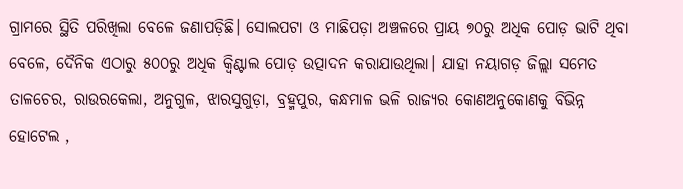ଗ୍ରାମରେ ସ୍ଥିତି ପରିଖିଲା ବେଳେ ଜଣାପଡ଼ିଛି। ସୋଲପଟା ଓ ମାଛିପଡ଼ା ଅଞ୍ଚଳରେ ପ୍ରାୟ ୭୦ରୁ ଅଧିକ ପୋଡ଼ ଭାଟି ଥିବା ବେଳେ, ଦୈନିକ ଏଠାରୁ ୫୦୦ରୁ ଅଧିକ କ୍ବିଣ୍ଟାଲ ପୋଡ଼ ଉତ୍ପାଦନ କରାଯାଉଥିଲା। ଯାହା ନୟାଗଡ଼ ଜିଲ୍ଲା ସମେତ ତାଳଚେର, ରାଉରକେଲା, ଅନୁଗୁଳ, ଝାରସୁଗୁଡ଼ା, ବ୍ରହ୍ମପୁର, କନ୍ଧମାଳ ଭଳି ରାଜ୍ୟର କୋଣଅନୁକୋଣକୁ ବିଭିନ୍ନ ହୋଟେଲ ,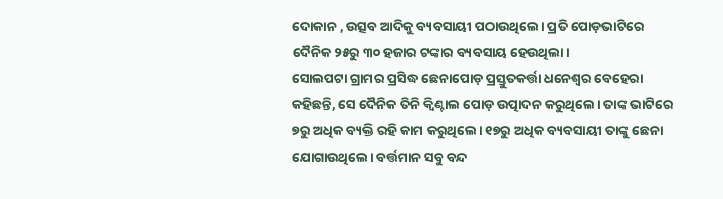ଦୋକାନ , ଉତ୍ସବ ଆଦିକୁ ବ୍ୟବସାୟୀ ପଠାଉଥିଲେ। ପ୍ରତି ପୋଡ଼ଭାଟିରେ ଦୈନିକ ୨୫ରୁ ୩୦ ହଜାର ଟଙ୍କାର ବ୍ୟବସାୟ ହେଉଥିଲା।
ସୋଲପଟା ଗ୍ରାମର ପ୍ରସିଦ୍ଧ ଛେନାପୋଡ଼ ପ୍ରସ୍ତୁତକର୍ତ୍ତା ଧନେଶ୍ବର ବେହେରା କହିଛନ୍ତି, ସେ ଦୈନିକ ତିନି କ୍ବିଣ୍ଟାଲ ପୋଡ଼ ଉତ୍ପାଦନ କରୁଥିଲେ। ତାଙ୍କ ଭାଟିରେ ୭ରୁ ଅଧିକ ବ୍ୟକ୍ତି ରହି କାମ କରୁଥିଲେ। ୧୭ରୁ ଅଧିକ ବ୍ୟବସାୟୀ ତାଙ୍କୁ ଛେନା ଯୋଗାଉଥିଲେ। ବର୍ତ୍ତମାନ ସବୁ ବନ୍ଦ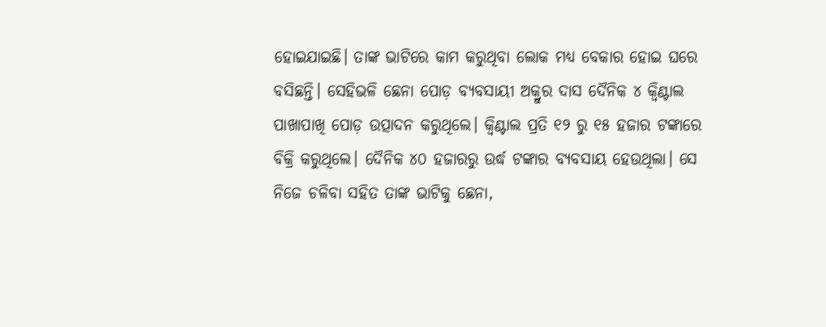ହୋଇଯାଇଛି। ତାଙ୍କ ଭାଟିରେ କାମ କରୁଥିବା ଲୋକ ମଧ୍ୟ ବେକାର ହୋଇ ଘରେ ବସିଛନ୍ତି। ସେହିଭଳି ଛେନା ପୋଡ଼ ବ୍ୟବସାୟୀ ଅକ୍ରୁର ଦାସ ଦୈନିକ ୪ କ୍ବିଣ୍ଟାଲ ପାଖାପାଖି ପୋଡ଼ ଉତ୍ପାଦନ କରୁଥିଲେ। କ୍ବିଣ୍ଟାଲ ପ୍ରତି ୧୨ ରୁ ୧୫ ହଜାର ଟଙ୍କାରେ ବିକ୍ରି କରୁଥିଲେ। ଦୈନିକ ୪୦ ହଜାରରୁ ଉର୍ଦ୍ଧ ଟଙ୍କାର ବ୍ୟବସାୟ ହେଉଥିଲା। ସେ ନିଜେ ଚଳିବା ସହିତ ତାଙ୍କ ଭାଟିକୁ ଛେନା,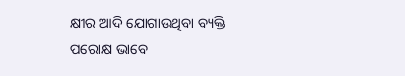କ୍ଷୀର ଆଦି ଯୋଗାଉଥିବା ବ୍ୟକ୍ତି ପରୋକ୍ଷ ଭାବେ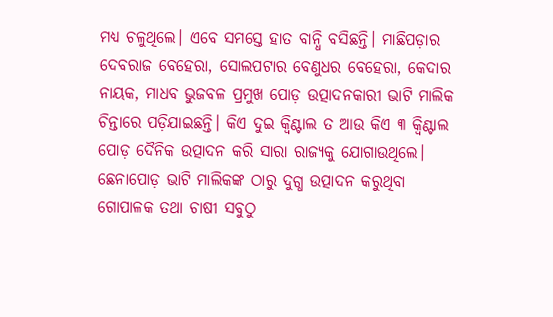ମଧ୍ୟ ଚଳୁଥିଲେ। ଏବେ ସମସ୍ତେ ହାତ ବାନ୍ଧି ବସିଛନ୍ତି। ମାଛିପଡ଼ାର ଦେବରାଜ ବେହେରା, ସୋଲପଟାର ବେଣୁଧର ବେହେରା, କେଦାର ନାୟକ, ମାଧବ ଭୁଜବଳ ପ୍ରମୁଖ ପୋଡ଼ ଉତ୍ପାଦନକାରୀ ଭାଟି ମାଲିକ ଚିନ୍ତାରେ ପଡ଼ିଯାଇଛନ୍ତି। କିଏ ଦୁଇ କ୍ବିଣ୍ଟାଲ ତ ଆଉ କିଏ ୩ କ୍ବିଣ୍ଟାଲ ପୋଡ଼ ଦୈନିକ ଉତ୍ପାଦନ କରି ସାରା ରାଜ୍ୟକୁ ଯୋଗାଉଥିଲେ।
ଛେନାପୋଡ଼ ଭାଟି ମାଲିକଙ୍କ ଠାରୁ ଦୁଗ୍ଧ ଉତ୍ପାଦନ କରୁଥିବା ଗୋପାଳକ ତଥା ଚାଷୀ ସବୁଠୁ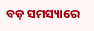ବଡ଼ ସମସ୍ୟାରେ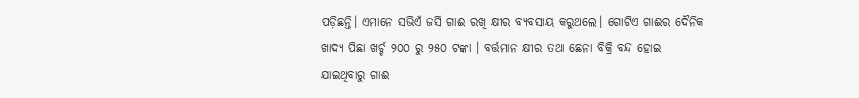ପଡ଼ିଛନ୍ତି। ଏମାନେ ସଭିଏଁ ଜର୍ସି ଗାଈ ରଖି କ୍ଷୀର ବ୍ୟବସାୟ କରୁଥଲେ। ଗୋଟିଏ ଗାଈର ଦୈନିକ ଖାଦ୍ୟ ପିଛା ଖର୍ଚ୍ଚ ୨୦୦ ରୁ ୨୫୦ ଟଙ୍କା । ବର୍ତ୍ତମାନ କ୍ଷୀର ତଥା ଛେନା ବିକ୍ରି ବନ୍ଦ ହୋଇ ଯାଇଥିବାରୁ ଗାଈ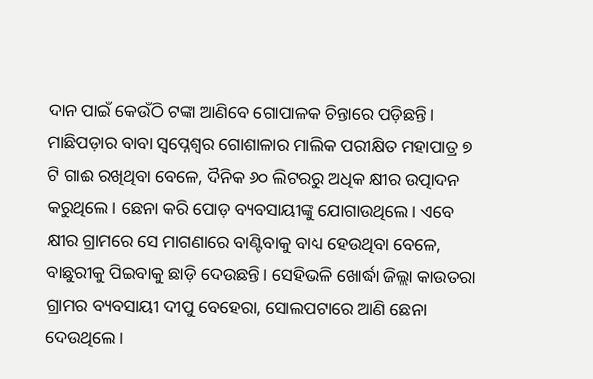ଦାନ ପାଇଁ କେଉଁଠି ଟଙ୍କା ଆଣିବେ ଗୋପାଳକ ଚିନ୍ତାରେ ପଡ଼ିଛନ୍ତି। ମାଛିପଡ଼ାର ବାବା ସ୍ବପ୍ନେଶ୍ବର ଗୋଶାଳାର ମାଲିକ ପରୀକ୍ଷିତ ମହାପାତ୍ର ୭ ଟି ଗାଈ ରଖିଥିବା ବେଳେ, ଦୖନିକ ୬୦ ଲିଟରରୁ ଅଧିକ କ୍ଷୀର ଉତ୍ପାଦନ କରୁଥିଲେ। ଛେନା କରି ପୋଡ଼ ବ୍ୟବସାୟୀଙ୍କୁ ଯୋଗାଉଥିଲେ। ଏବେ କ୍ଷୀର ଗ୍ରାମରେ ସେ ମାଗଣାରେ ବାଣ୍ଟିବାକୁ ବାଧ୍ୟ ହେଉଥିବା ବେଳେ, ବାଛୁରୀକୁ ପିଇବାକୁ ଛାଡ଼ି ଦେଉଛନ୍ତି। ସେହିଭଳି ଖୋର୍ଦ୍ଧା ଜିଲ୍ଲା କାଉତରା ଗ୍ରାମର ବ୍ୟବସାୟୀ ଦୀପୁ ବେହେରା, ସୋଲପଟାରେ ଆଣି ଛେନା ଦେଉଥିଲେ।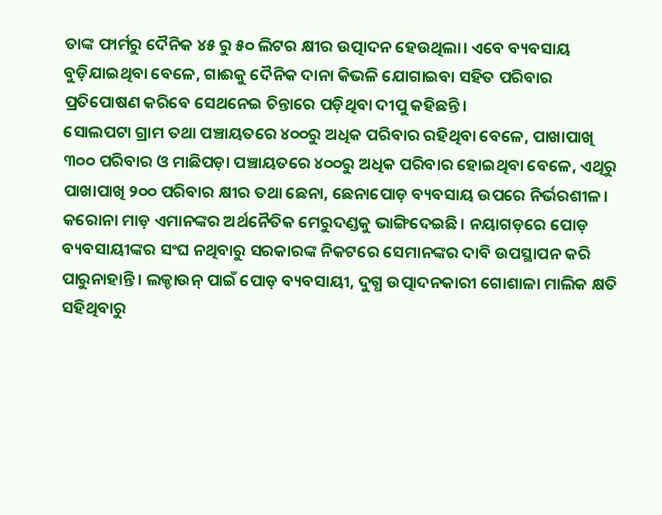ତାଙ୍କ ଫାର୍ମରୁ ଦୈନିକ ୪୫ ରୁ ୫୦ ଲିଟର କ୍ଷୀର ଉତ୍ପାଦନ ହେଉଥିଲା। ଏବେ ବ୍ୟବସାୟ ବୁଡ଼ିଯାଇଥିବା ବେଳେ, ଗାଈକୁ ଦୈନିକ ଦାନା କିଭଳି ଯୋଗାଇବା ସହିତ ପରିବାର ପ୍ରତିପୋଷଣ କରିବେ ସେଥନେଇ ଚିନ୍ତାରେ ପଡ଼ିଥିବା ଦୀପୁ କହିଛନ୍ତି।
ସୋଲପଟା ଗ୍ରାମ ତଥା ପଞ୍ଚାୟତରେ ୪୦୦ରୁ ଅଧିକ ପରିବାର ରହିଥିବା ବେଳେ, ପାଖାପାଖି ୩୦୦ ପରିବାର ଓ ମାଛିପଡ଼ା ପଞ୍ଚାୟତରେ ୪୦୦ରୁ ଅଧିକ ପରିବାର ହୋଇଥିବା ବେଳେ, ଏଥିରୁ ପାଖାପାଖି ୨୦୦ ପରିବାର କ୍ଷୀର ତଥା ଛେନା, ଛେନାପୋଡ଼ ବ୍ୟବସାୟ ଉପରେ ନିର୍ଭରଶୀଳ। କରୋନା ମାଡ଼ ଏମାନଙ୍କର ଅର୍ଥନୈତିକ ମେରୁଦଣ୍ଡକୁ ଭାଙ୍ଗିଦେଇଛି। ନୟାଗଡ଼ରେ ପୋଡ଼ ବ୍ୟବସାୟୀଙ୍କର ସଂଘ ନଥିବାରୁ ସରକାରଙ୍କ ନିକଟରେ ସେମାନଙ୍କର ଦାବି ଉପସ୍ଥାପନ କରି ପାରୁନାହାନ୍ତି। ଲକ୍ଡାଉନ୍ ପାଇଁ ପୋଡ଼ ବ୍ୟବସାୟୀ, ଦୁଗ୍ଧ ଉତ୍ପାଦନକାରୀ ଗୋଶାଳା ମାଲିକ କ୍ଷତି ସହିଥିବାରୁ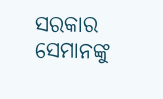ସରକାର ସେମାନଙ୍କୁ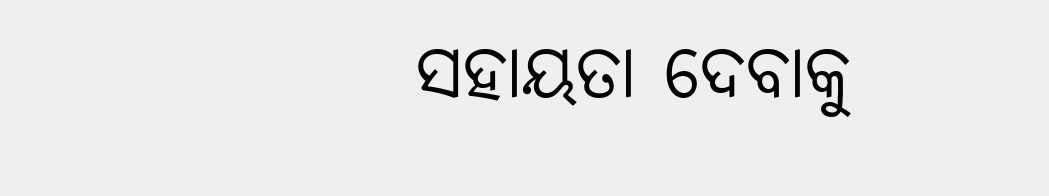ସହାୟତା ଦେବାକୁ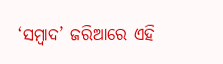‘ସମ୍ବାଦ’ ଜରିଆରେ ଏହି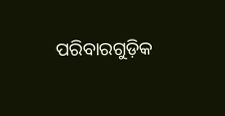ପରିବାରଗୁଡ଼ିକ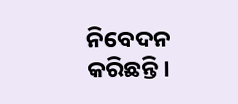ନିବେଦନ କରିଛନ୍ତି।